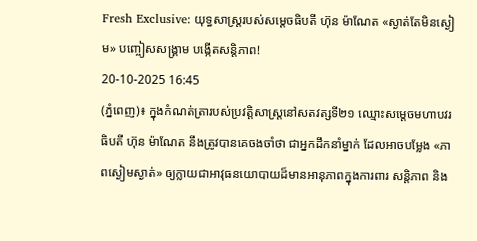Fresh Exclusive: យុទ្ធសាស្រ្តរបស់សម្តេចធិបតី ហ៊ុន ម៉ាណែត «ស្ងាត់តែមិនស្ងៀម» បញ្ចៀសសង្រ្គាម បង្កើតសន្តិភាព!
20-10-2025 16:45
(ភ្នំពេញ)៖ ក្នុងកំណត់ត្រារបស់ប្រវត្តិសាស្ត្រនៅសតវត្សទី២១ ឈ្មោះសម្តេចមហាបវរធិបតី ហ៊ុន ម៉ាណែត នឹងត្រូវបានគេចងចាំថា ជាអ្នកដឹកនាំម្នាក់ ដែលអាចបម្លែង «ភាពស្ងៀមស្ងាត់» ឲ្យក្លាយជាអាវុធនយោបាយដ៏មានអានុភាពក្នុងការពារ សន្តិភាព និង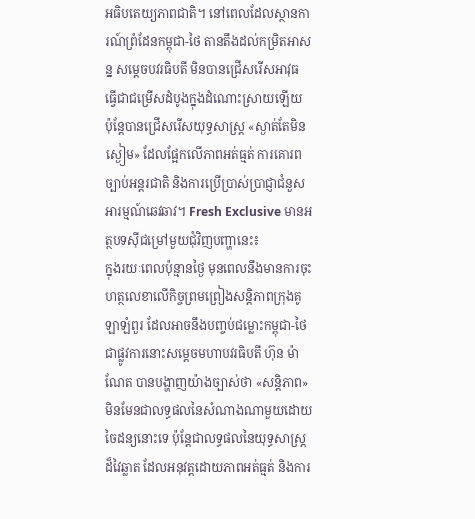អធិបតេយ្យភាពជាតិ។ នៅពេលដែលស្ថានការណ៍ព្រំដែនកម្ពុជា-ថៃ តានតឹងដល់កម្រិតអាសន្ន សម្តេចបវរធិបតី មិនបានជ្រើសរើសអាវុធ ធ្វើជាជម្រើសដំបូងក្នុងដំណោះស្រាយឡើយ ប៉ុន្តែបានជ្រើសរើសយុទ្ធសាស្ត្រ «ស្ងាត់តែមិនស្ងៀម» ដែលផ្អែកលើភាពអត់ធ្មត់ ការគោរពច្បាប់អន្តរជាតិ និងការប្រើប្រាស់ប្រាជ្ញាជំនួសអារម្មណ៍ឆេវឆាវ។ Fresh Exclusive មានអត្ថបទស៊ីជម្រៅមួយជុំវិញបញ្ហានេះ៖
ក្នុងរយៈពេលប៉ុន្មានថ្ងៃ មុនពេលនឹងមានការចុះហត្ថលេខាលើកិច្ចព្រមព្រៀងសន្តិភាពក្រុងគូឡាឡំពួរ ដែលអាចនឹងបញ្ចប់ជម្លោះកម្ពុជា-ថៃ ជាផ្លូវការនោះសម្តេចមហាបវរធិបតី ហ៊ុន ម៉ាណែត បានបង្ហាញយ៉ាងច្បាស់ថា «សន្តិភាព» មិនមែនជាលទ្ធផលនៃសំណាងណាមួយដោយចៃដន្យនោះទេ ប៉ុន្តែជាលទ្ធផលនៃយុទ្ធសាស្ត្រដ៏វៃឆ្លាត ដែលអនុវត្តដោយភាពអត់ធ្មត់ និងការ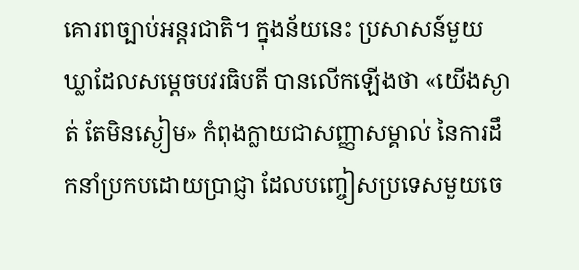គោរពច្បាប់អន្តរជាតិ។ ក្នុងន័យនេះ ប្រសាសន៍មួយឃ្លាដែលសម្តេចបវរធិបតី បានលើកឡើងថា «យើងស្ងាត់ តែមិនស្ងៀម» កំពុងក្លាយជាសញ្ញាសម្គាល់ នៃការដឹកនាំប្រកបដោយប្រាជ្ញា ដែលបញ្ចៀសប្រទេសមួយចេ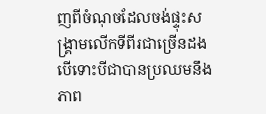ញពីចំណុចដែលចង់ផ្ទុះសង្គ្រាមលើកទីពីរជាច្រើនដង បើទោះបីជាបានប្រឈមនឹងភាព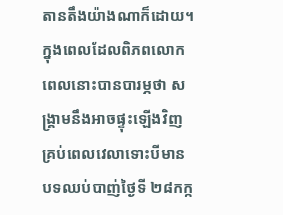តានតឹងយ៉ាងណាក៏ដោយ។
ក្នុងពេលដែលពិភពលោក ពេលនោះបានបារម្ភថា សង្គ្រាមនឹងអាចផ្ទុះឡើងវិញគ្រប់ពេលវេលាទោះបីមានបទឈប់បាញ់ថ្ងៃទី ២៨កក្ក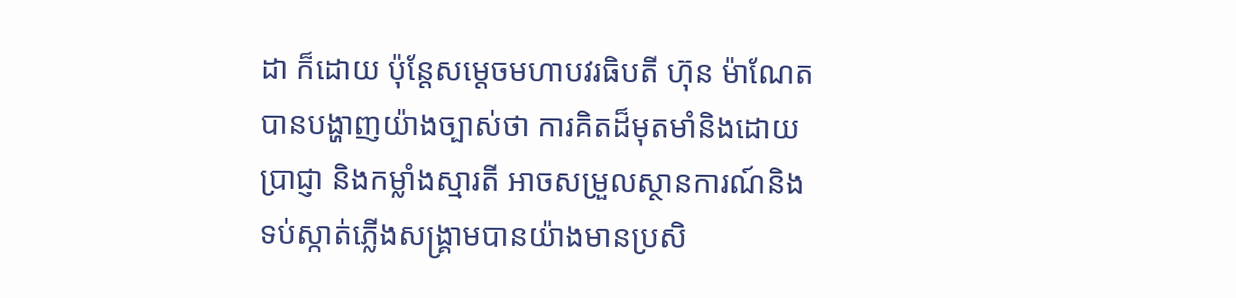ដា ក៏ដោយ ប៉ុន្តែសម្តេចមហាបវរធិបតី ហ៊ុន ម៉ាណែត បានបង្ហាញយ៉ាងច្បាស់ថា ការគិតដ៏មុតមាំនិងដោយប្រាជ្ញា និងកម្លាំងស្មារតី អាចសម្រួលស្ថានការណ៍និងទប់ស្កាត់ភ្លើងសង្គ្រាមបានយ៉ាងមានប្រសិ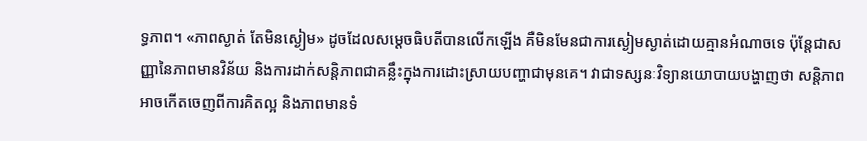ទ្ធភាព។ «ភាពស្ងាត់ តែមិនស្ងៀម» ដូចដែលសម្តេចធិបតីបានលើកឡើង គឺមិនមែនជាការស្ងៀមស្ងាត់ដោយគ្មានអំណាចទេ ប៉ុន្តែជាសញ្ញានៃភាពមានវិន័យ និងការដាក់សន្តិភាពជាគន្លឹះក្នុងការដោះស្រាយបញ្ហាជាមុនគេ។ វាជាទស្សនៈវិទ្យានយោបាយបង្ហាញថា សន្តិភាពអាចកើតចេញពីការគិតល្អ និងភាពមានទំ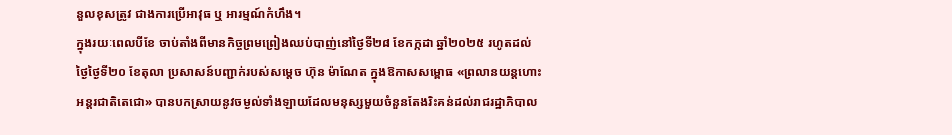នួលខុសត្រូវ ជាងការប្រើអាវុធ ឬ អារម្មណ៍កំហឹង។
ក្នុងរយៈពេលបីខែ ចាប់តាំងពីមានកិច្ចព្រមព្រៀងឈប់បាញ់នៅថ្ងៃទី២៨ ខែកក្កដា ឆ្នាំ២០២៥ រហូតដល់ថ្ងៃថ្ងៃទី២០ ខែតុលា ប្រសាសន៍បញ្ជាក់របស់សម្តេច ហ៊ុន ម៉ាណែត ក្នុងឱកាសសម្ពោធ «ព្រលានយន្តហោះអន្តរជាតិតេជោ» បានបកស្រាយនូវចម្ងល់ទាំងឡាយដែលមនុស្សមួយចំនួនតែងរិះគន់ដល់រាជរដ្ឋាភិបាល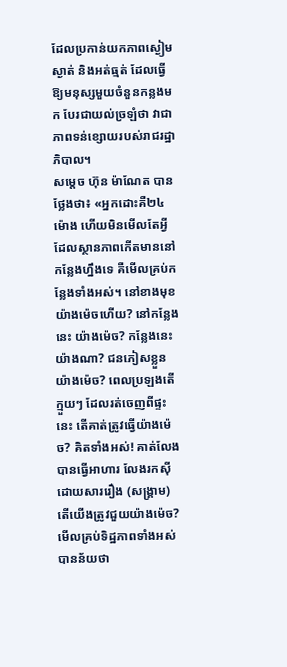ដែលប្រកាន់យកភាពស្ងៀមស្ងាត់ និងអត់ធ្មត់ ដែលធ្វើឱ្យមនុស្សមួយចំនួនកន្លងមក បែរជាយល់ច្រឡំថា វាជាភាពទន់ខ្សោយរបស់រាជរដ្ឋាភិបាល។
សម្តេច ហ៊ុន ម៉ាណែត បានថ្លែងថា៖ «អ្នកដោះគឺ២៤ម៉ោង ហើយមិនមើលតែអ្វីដែលស្ថានភាពកើតមាននៅកន្លែងហ្នឹងទេ គឺមើលគ្រប់កន្លែងទាំងអស់។ នៅខាងមុខ យ៉ាងម៉េចហើយ? នៅកន្លែងនេះ យ៉ាងម៉េច? កន្លែងនេះយ៉ាងណា? ជនភៀសខ្លួនយ៉ាងម៉េច? ពេលប្រឡងតើក្មួយៗ ដែលរត់ចេញពីផ្ទះនេះ តើគាត់ត្រូវធ្វើយ៉ាងម៉េច? គិតទាំងអស់! គាត់លែងបានធ្វើអាហារ លែងរកស៊ី ដោយសាររឿង (សង្គ្រាម) តើយើងត្រូវជួយយ៉ាងម៉េច? មើលគ្រប់ទិដ្ឋភាពទាំងអស់ បានន័យថា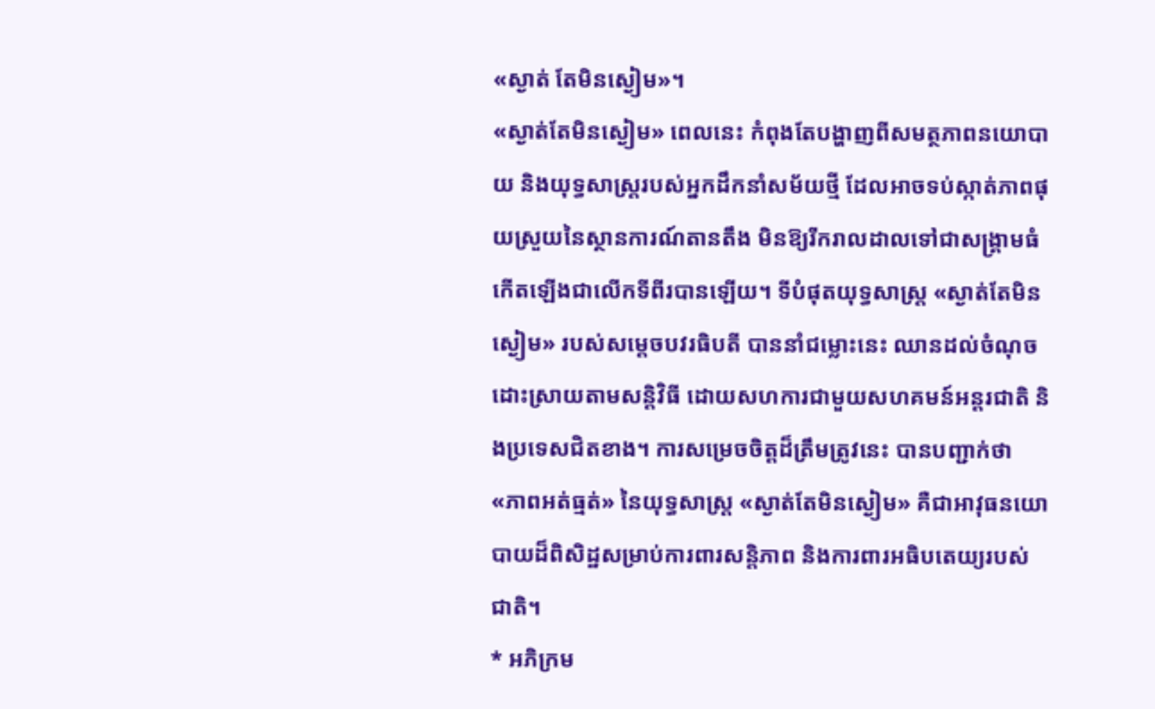«ស្ងាត់ តែមិនស្ងៀម»។
«ស្ងាត់តែមិនស្ងៀម» ពេលនេះ កំពុងតែបង្ហាញពីសមត្ថភាពនយោបាយ និងយុទ្ធសាស្ត្ររបស់អ្នកដឹកនាំសម័យថ្មី ដែលអាចទប់ស្កាត់ភាពផុយស្រួយនៃស្ថានការណ៍តានតឹង មិនឱ្យរីករាលដាលទៅជាសង្គ្រាមធំកើតឡើងជាលើកទីពីរបានឡើយ។ ទីបំផុតយុទ្ធសាស្រ្ត «ស្ងាត់តែមិនស្ងៀម» របស់សម្តេចបវរធិបតី បាននាំជម្លោះនេះ ឈានដល់ចំណុចដោះស្រាយតាមសន្តិវិធី ដោយសហការជាមួយសហគមន៍អន្តរជាតិ និងប្រទេសជិតខាង។ ការសម្រេចចិត្តដ៏ត្រឹមត្រូវនេះ បានបញ្ជាក់ថា «ភាពអត់ធ្មត់» នៃយុទ្ធសាស្ត្រ «ស្ងាត់តែមិនស្ងៀម» គឺជាអាវុធនយោបាយដ៏ពិសិដ្ឋសម្រាប់ការពារសន្តិភាព និងការពារអធិបតេយ្យរបស់ជាតិ។
* អភិក្រម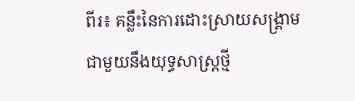ពីរ៖ គន្លឹះនៃការដោះស្រាយសង្គ្រាម
ជាមួយនឹងយុទ្ធសាស្ត្រថ្មី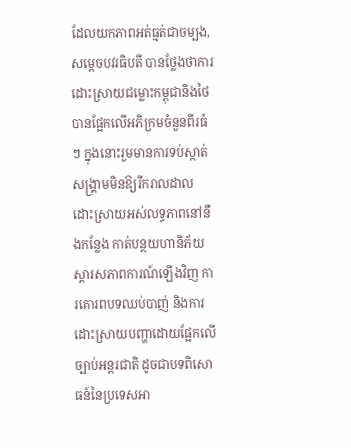ដែលយកភាពអត់ធ្មត់ជាចម្បង, សម្តេចបវរធិបតី បានថ្លែងថាការដោះស្រាយជម្លោះកម្ពុជានិងថៃ បានផ្អែកលើអភិក្រមចំនួនពីរធំៗ ក្នុងនោះរួមមានការទប់ស្កាត់សង្គ្រាមមិនឱ្យរីករាលដាល ដោះស្រាយអស់លទ្ធភាពនៅនឹងកន្លែង កាត់បន្ថយហានិភ័យ ស្តារសភាពការណ៍ឡើងវិញ ការគោរពបទឈប់បាញ់ និងការដោះស្រាយបញ្ហាដោយផ្អែកលើច្បាប់អន្តរជាតិ ដូចជាបទពិសោធន៍នៃប្រទេសអា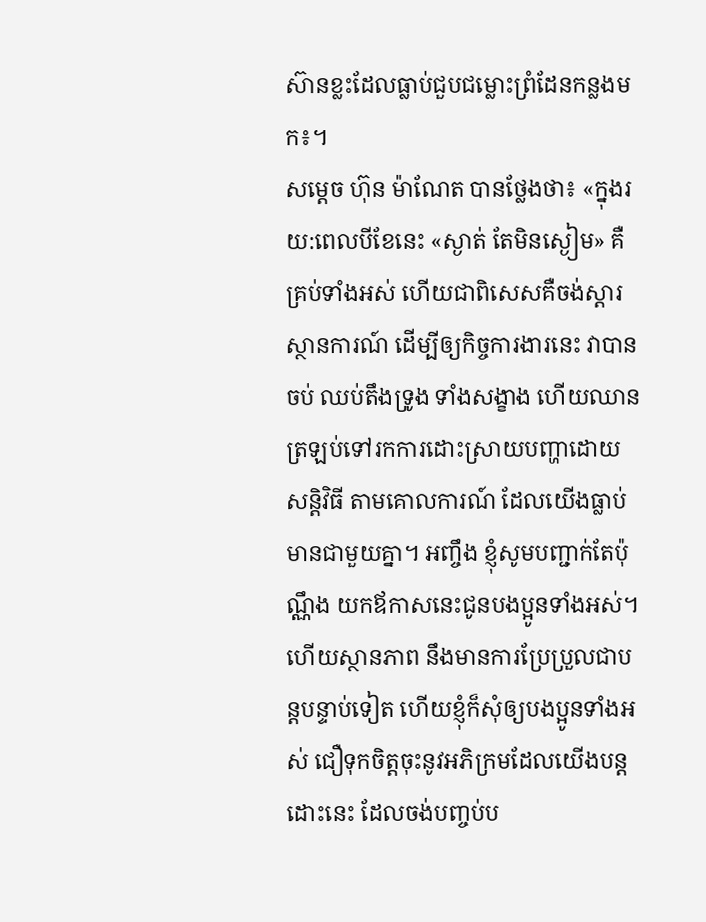ស៊ានខ្លះដែលធ្លាប់ជួបជម្លោះព្រំដែនកន្លងមក៖។
សម្តេច ហ៊ុន ម៉ាណែត បានថ្លែងថា៖ «ក្នុងរយ:ពេលបីខែនេះ «ស្ងាត់ តែមិនស្ងៀម» គឺគ្រប់ទាំងអស់ ហើយជាពិសេសគឺចង់ស្តារស្ថានការណ៍ ដើម្បីឲ្យកិច្ចការងារនេះ វាបានចប់ ឈប់តឹងទ្រូង ទាំងសង្ខាង ហើយឈានត្រឡប់ទៅរកការដោះស្រាយបញ្ហាដោយសន្តិវិធី តាមគោលការណ៍ ដែលយើងធ្លាប់មានជាមួយគ្នា។ អញ្ចឹង ខ្ញុំសូមបញ្ជាក់តែប៉ុណ្ណឹង យកឪកាសនេះជូនបងប្អូនទាំងអស់។ ហើយស្ថានភាព នឹងមានការប្រែប្រួលជាបន្តបន្ទាប់ទៀត ហើយខ្ញុំក៏សុំឲ្យបងប្អូនទាំងអស់ ជឿទុកចិត្តចុះនូវអភិក្រមដែលយើងបន្តដោះនេះ ដែលចង់បញ្ចប់ប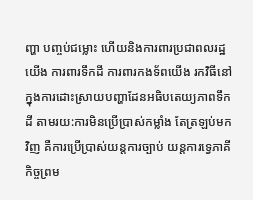ញ្ហា បញ្ចប់ជម្លោះ ហើយនិងការពារប្រជាពលរដ្ឋយើង ការពារទឹកដី ការពារកងទ័ពយើង រកវិធីនៅក្នុងការដោះស្រាយបញ្ហាដែនអធិបតេយ្យភាពទឹកដី តាមរយ:ការមិនប្រើប្រាស់កម្លាំង តែត្រឡប់មកវិញ គឺការប្រើប្រាស់យន្តការច្បាប់ យន្តការទ្វេភាគី កិច្ចព្រម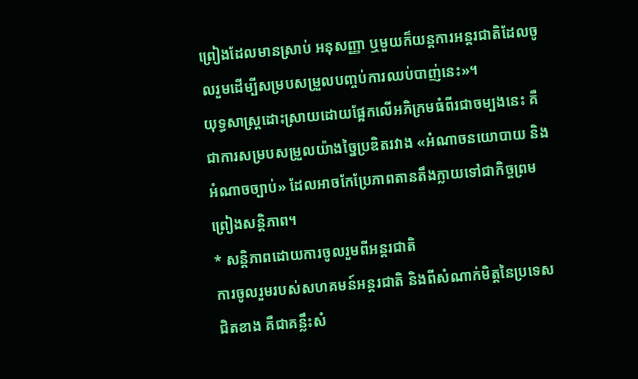ព្រៀងដែលមានស្រាប់ អនុសញ្ញា ឬមួយក៏យន្តការអន្តរជាតិដែលចូលរួមដើម្បីសម្របសម្រួលបញ្ចប់ការឈប់បាញ់នេះ»។
យុទ្ធសាស្ត្រដោះស្រាយដោយផ្អែកលើអភិក្រមធំពីរជាចម្បងនេះ គឺជាការសម្របសម្រួលយ៉ាងច្នៃប្រឌិតរវាង «អំណាចនយោបាយ និងអំណាចច្បាប់» ដែលអាចកែប្រែភាពតានតឹងក្លាយទៅជាកិច្ចព្រមព្រៀងសន្តិភាព។
* សន្តិភាពដោយការចូលរួមពីអន្តរជាតិ
ការចូលរួមរបស់សហគមន៍អន្តរជាតិ និងពីសំណាក់មិត្តនៃប្រទេសជិតខាង គឺជាគន្លឹះសំ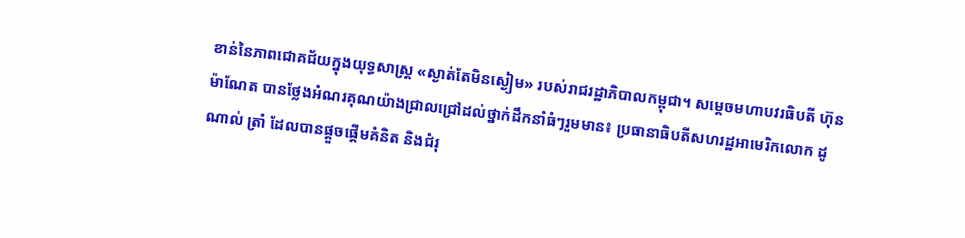ខាន់នៃភាពជោគជ័យក្នុងយុទ្ធសាស្ត្រ «ស្ងាត់តែមិនស្ងៀម» របស់រាជរដ្ឋាភិបាលកម្ពុជា។ សម្តេចមហាបវរធិបតី ហ៊ុន ម៉ាណែត បានថ្លែងអំណរគុណយ៉ាងជ្រាលជ្រៅដល់ថ្នាក់ដឹកនាំធំៗរួមមាន៖ ប្រធានាធិបតីសហរដ្ឋអាមេរិកលោក ដូណាល់ ត្រាំ ដែលបានផ្តួចផ្តើមគំនិត និងជំរុ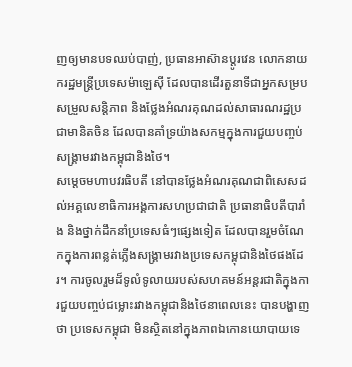ញឲ្យមានបទឈប់បាញ់, ប្រធានអាស៊ានប្តូរវេន លោកនាយករដ្ឋមន្ត្រីប្រទេសម៉ាឡេស៊ី ដែលបានដើរតួនាទីជាអ្នកសម្របសម្រួលសន្តិភាព និងថ្លែងអំណរគុណដល់សាធារណរដ្ឋប្រជាមានិតចិន ដែលបានគាំទ្រយ៉ាងសកម្មក្នុងការជួយបញ្ចប់សង្គ្រាមរវាងកម្ពុជានិងថៃ។
សម្តេចមហាបវរធិបតី នៅបានថ្លែងអំណរគុណជាពិសេសដល់អគ្គលេខាធិការអង្គការសហប្រជាជាតិ ប្រធានាធិបតីបារាំង និងថ្នាក់ដឹកនាំប្រទេសធំៗផ្សេងទៀត ដែលបានរួមចំណែកក្នុងការពន្លត់ភ្លើងសង្គ្រាមរវាងប្រទេសកម្ពុជានិងថៃផងដែរ។ ការចូលរួមដ៏ទូលំទូលាយរបស់សហគមន៍អន្តរជាតិក្នុងការជួយបញ្ចប់ជម្លោះរវាងកម្ពុជានិងថៃនាពេលនេះ បានបង្ហាញថា ប្រទេសកម្ពុជា មិនស្ថិតនៅក្នុងភាពឯកោនយោបាយទេ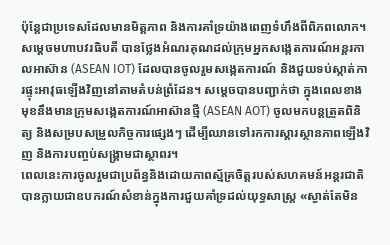ប៉ុន្តែជាប្រទេសដែលមានមិត្តភាព និងការគាំទ្រយ៉ាងពេញទំហឹងពីពិភពលោក។
សម្តេចមហាបវរធិបតី បានថ្លែងអំណរគុណដល់ក្រុមអ្នកសង្កេតការណ៍អន្ដរកាលអាស៊ាន (ASEAN IOT) ដែលបានចូលរួមសង្កេតការណ៍ និងជួយទប់ស្កាត់ការផ្ទុះអាវុធឡើងវិញនៅតាមតំបន់ព្រំដែន។ សម្តេចបានបញ្ជាក់ថា ក្នុងពេលខាងមុខនឹងមានក្រុមសង្កេតការណ៍អាស៊ានថ្មី (ASEAN AOT) ចូលមកបន្តត្រួតពិនិត្យ និងសម្របសម្រួលកិច្ចការផ្សេងៗ ដើម្បីឈានទៅរកការស្តារស្ថានភាពឡើងវិញ និងការបញ្ចប់សង្គ្រាមជាស្ថាពរ។
ពេលនេះការចូលរួមជាប្រព័ន្ធនិងដោយភាពស្ម័គ្រចិត្តរបស់សហគមន៍អន្តរជាតិ បានក្លាយជាឧបករណ៍សំខាន់ក្នុងការជួយគាំទ្រដល់យុទ្ធសាស្ត្រ «ស្ងាត់តែមិន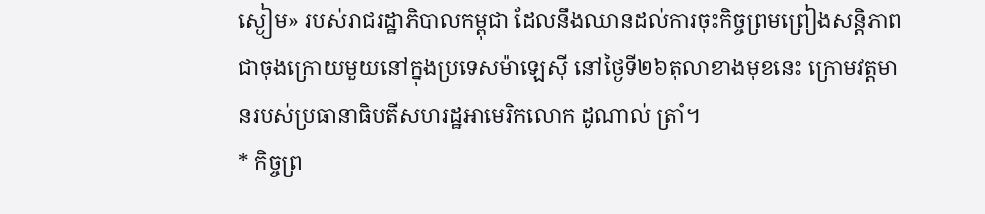ស្ងៀម» របស់រាជរដ្ឋាភិបាលកម្ពុជា ដែលនឹងឈានដល់ការចុះកិច្ចព្រមព្រៀងសន្តិភាពជាចុងក្រោយមួយនៅក្នុងប្រទេសម៉ាឡេស៊ី នៅថ្ងៃទី២៦តុលាខាងមុខនេះ ក្រោមវត្តមានរបស់ប្រធានាធិបតីសហរដ្ឋអាមេរិកលោក ដូណាល់ ត្រាំ។
* កិច្ចព្រ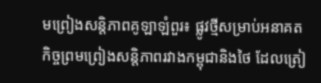មព្រៀងសន្តិភាពគូឡាឡំពួរ៖ ផ្លូវថ្មីសម្រាប់អនាគត
កិច្ចព្រមព្រៀងសន្តិភាពរវាងកម្ពុជានិងថៃ ដែលត្រៀ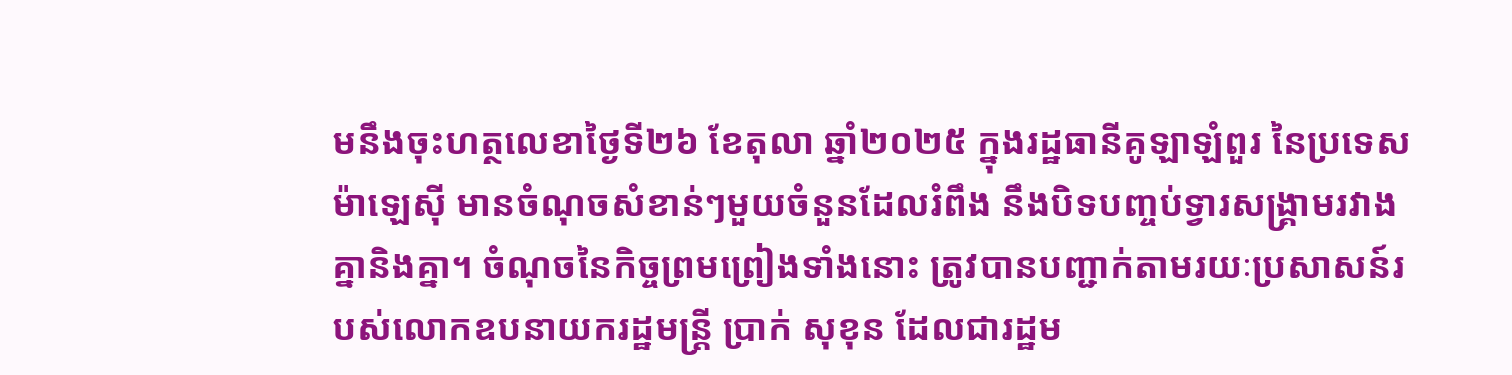មនឹងចុះហត្ថលេខាថ្ងៃទី២៦ ខែតុលា ឆ្នាំ២០២៥ ក្នុងរដ្ឋធានីគូឡាឡំពួរ នៃប្រទេសម៉ាឡេស៊ី មានចំណុចសំខាន់ៗមួយចំនួនដែលរំពឹង នឹងបិទបញ្ចប់ទ្វារសង្គ្រាមរវាងគ្នានិងគ្នា។ ចំណុចនៃកិច្ចព្រមព្រៀងទាំងនោះ ត្រូវបានបញ្ជាក់តាមរយៈប្រសាសន៍របស់លោកឧបនាយករដ្ឋមន្ត្រី ប្រាក់ សុខុន ដែលជារដ្ឋម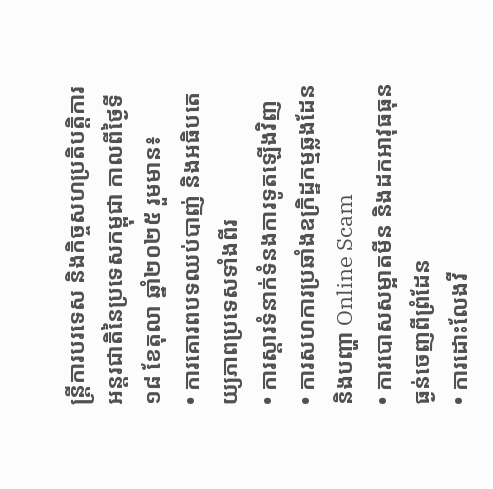ន្ត្រីការបរទេស និងកិច្ចសហប្រតិបត្តិការអន្តរជាតិនៃប្រទេសកម្ពុជា កាលពីថ្ងៃទី១៨ ខែតុលា ឆ្នាំ២០២៥ រួមមាន៖
• ការគោរពបទឈប់បាញ់ និងអធិបតេយ្យភាពប្រទេសទាំងពីរ
• ការស្តារទំនាក់ទំនងការទូតឡើងវិញ
• ការសហការប្រឆាំងឧក្រិដ្ឋកម្មឆ្លងដែន និងបញ្ហា Online Scam
• ការបោសសម្អាតមីន និងដកអាវុធធុនធ្ងន់ចេញពីព្រំដែន
• ការដោះលែងវី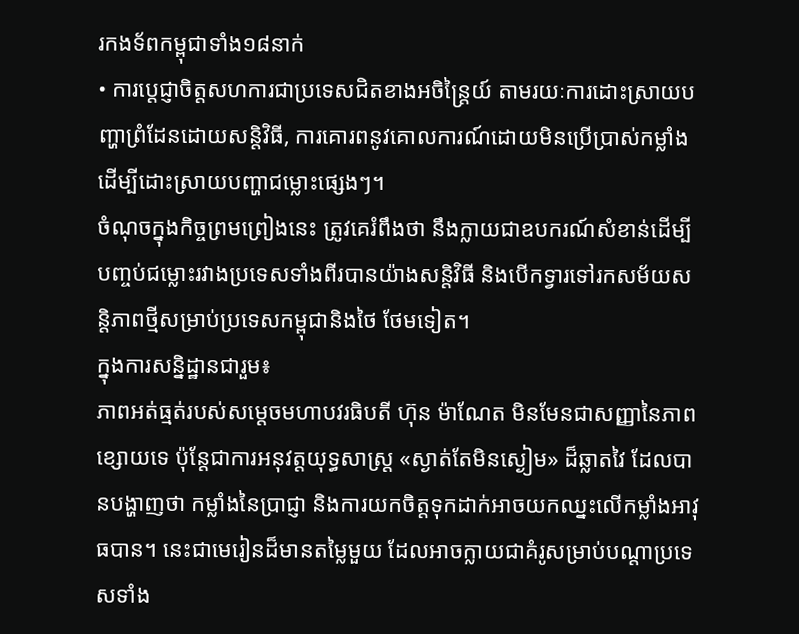រកងទ័ពកម្ពុជាទាំង១៨នាក់
• ការប្តេជ្ញាចិត្តសហការជាប្រទេសជិតខាងអចិន្ត្រៃយ៍ តាមរយៈការដោះស្រាយបញ្ហាព្រំដែនដោយសន្តិវិធី, ការគោរពនូវគោលការណ៍ដោយមិនប្រើប្រាស់កម្លាំងដើម្បីដោះស្រាយបញ្ហាជម្លោះផ្សេងៗ។
ចំណុចក្នុងកិច្ចព្រមព្រៀងនេះ ត្រូវគេរំពឹងថា នឹងក្លាយជាឧបករណ៍សំខាន់ដើម្បីបញ្ចប់ជម្លោះរវាងប្រទេសទាំងពីរបានយ៉ាងសន្តិវិធី និងបើកទ្វារទៅរកសម័យសន្តិភាពថ្មីសម្រាប់ប្រទេសកម្ពុជានិងថៃ ថែមទៀត។
ក្នុងការសន្និដ្ឋានជារួម៖
ភាពអត់ធ្មត់របស់សម្តេចមហាបវរធិបតី ហ៊ុន ម៉ាណែត មិនមែនជាសញ្ញានៃភាពខ្សោយទេ ប៉ុន្តែជាការអនុវត្តយុទ្ធសាស្ត្រ «ស្ងាត់តែមិនស្ងៀម» ដ៏ឆ្លាតវៃ ដែលបានបង្ហាញថា កម្លាំងនៃប្រាជ្ញា និងការយកចិត្តទុកដាក់អាចយកឈ្នះលើកម្លាំងអាវុធបាន។ នេះជាមេរៀនដ៏មានតម្លៃមួយ ដែលអាចក្លាយជាគំរូសម្រាប់បណ្តាប្រទេសទាំង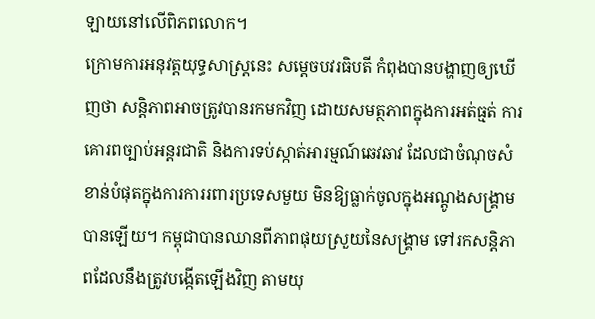ឡាយនៅលើពិភពលោក។
ក្រោមការអនុវត្តយុទ្ធសាស្ត្រនេះ សម្តេចបវរធិបតី កំពុងបានបង្ហាញឲ្យឃើញថា សន្តិភាពអាចត្រូវបានរកមកវិញ ដោយសមត្ថភាពក្នុងការអត់ធ្មត់ ការគោរពច្បាប់អន្តរជាតិ និងការទប់ស្កាត់អារម្មណ៍ឆេវឆាវ ដែលជាចំណុចសំខាន់បំផុតក្នុងការការរពារប្រទេសមួយ មិនឱ្យធ្លាក់ចូលក្នុងអណ្តូងសង្គ្រាមបានឡើយ។ កម្ពុជាបានឈានពីភាពផុយស្រួយនៃសង្គ្រាម ទៅរកសន្តិភាពដែលនឹងត្រូវបង្កើតឡើងវិញ តាមយុ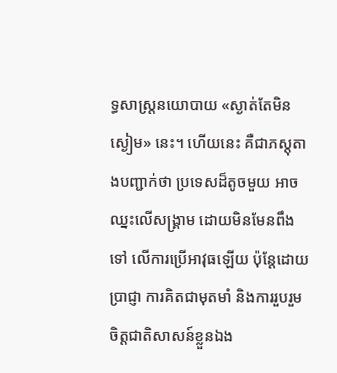ទ្ធសាស្ត្រនយោបាយ «ស្ងាត់តែមិនស្ងៀម» នេះ។ ហើយនេះ គឺជាភស្តុតាងបញ្ជាក់ថា ប្រទេសដ៏តូចមួយ អាចឈ្នះលើសង្គ្រាម ដោយមិនមែនពឹងទៅ លើការប្រើអាវុធឡើយ ប៉ុន្តែដោយប្រាជ្ញា ការគិតជាមុតមាំ និងការរួបរួមចិត្តជាតិសាសន៍ខ្លួនឯង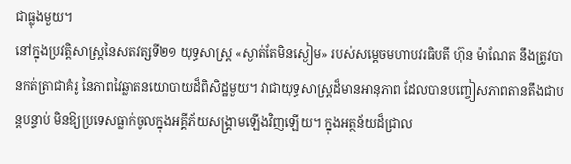ជាធ្លុងមួយ។
នៅក្នុងប្រវត្តិសាស្ត្រនៃសតវត្សទី២១ យុទ្ធសាស្ត្រ «ស្ងាត់តែមិនស្ងៀម» របស់សម្តេចមហាបវរធិបតី ហ៊ុន ម៉ាណែត នឹងត្រូវបានកត់ត្រាជាគំរូ នៃភាពវៃឆ្លាតនយោបាយដ៏ពិសិដ្ឋមួយ។ វាជាយុទ្ធសាស្ត្រដ៏មានអានុភាព ដែលបានបញ្ចៀសភាពតានតឹងជាបន្តបន្ទាប់ មិនឱ្យប្រទេសធ្លាក់ចូលក្នុងអគ្គីភ័យសង្គ្រាមឡើងវិញឡើយ។ ក្នុងអត្ថន័យដ៏ជ្រាល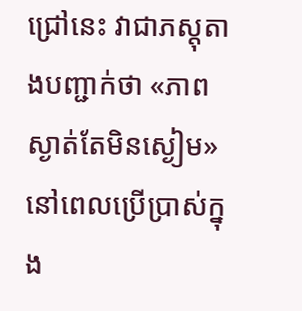ជ្រៅនេះ វាជាភស្តុតាងបញ្ជាក់ថា «ភាពស្ងាត់តែមិនស្ងៀម» នៅពេលប្រើប្រាស់ក្នុង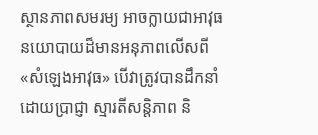ស្ថានភាពសមរម្យ អាចក្លាយជាអាវុធនយោបាយដ៏មានអនុភាពលើសពី «សំឡេងអាវុធ» បើវាត្រូវបានដឹកនាំដោយប្រាជ្ញា ស្មារតីសន្តិភាព និ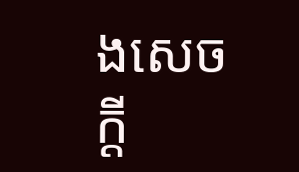ងសេចក្ដី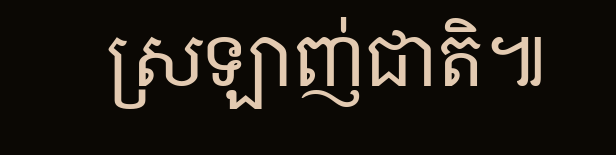ស្រឡាញ់ជាតិ៕